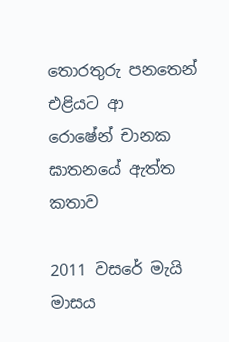තොරතුරු පනතෙන් එළියට ආ
රොෂේන් චානක ඝාතනයේ ඇත්ත කතාව

2011 වසරේ මැයි මාසය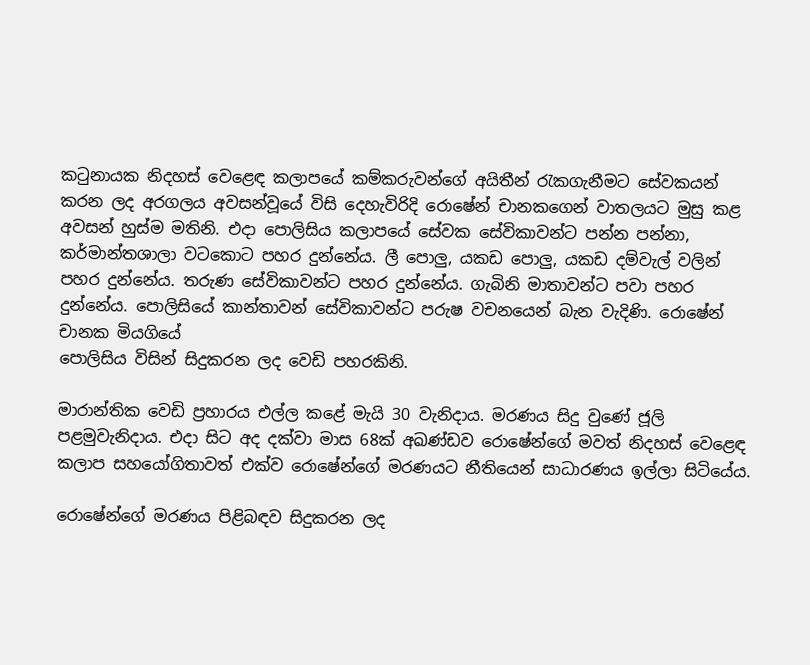කටුනායක නිදහස් වෙළෙඳ කලාපයේ කම්කරුවන්ගේ අයිතීන් රැකගැනීමට සේවකයන් කරන ලද අරගලය අවසන්වූයේ විසි දෙහැවිරිදි රොෂේන් චානකගෙන් වාතලයට මුසු කළ අවසන් හුස්ම මතිනි. එදා පොලිසිය කලාපයේ සේවක සේවිකාවන්ට පන්න පන්නා, කර්මාන්තශාලා වටකොට පහර දුන්නේය. ලී පොලු, යකඩ පොලු, යකඩ දම්වැල් වලින් පහර දුන්නේය. තරුණ සේවිකාවන්ට පහර දුන්නේය. ගැබිනි මාතාවන්ට පවා පහර දුන්නේය. පොලිසියේ කාන්තාවන් සේවිකාවන්ට පරුෂ වචනයෙන් බැන වැදිණි. රොෂේන් චානක මියගියේ
පොලිසිය විසින් සිදුකරන ලද වෙඩි පහරකිනි.

මාරාන්තික වෙඩි ප්‍රහාරය එල්ල කළේ මැයි 30 වැනිදාය. මරණය සිදු වුණේ ජූලි පළමුවැනිදාය. එදා සිට අද දක්වා මාස 68ක් අඛණ්ඩව රොෂේන්ගේ මවත් නිදහස් වෙළෙඳ කලාප සහයෝගිතාවත් එක්ව රොෂේන්ගේ මරණයට නීතියෙන් සාධාරණය ඉල්ලා සිටියේය.

රොෂේන්ගේ මරණය පිළිබඳව සිදුකරන ලද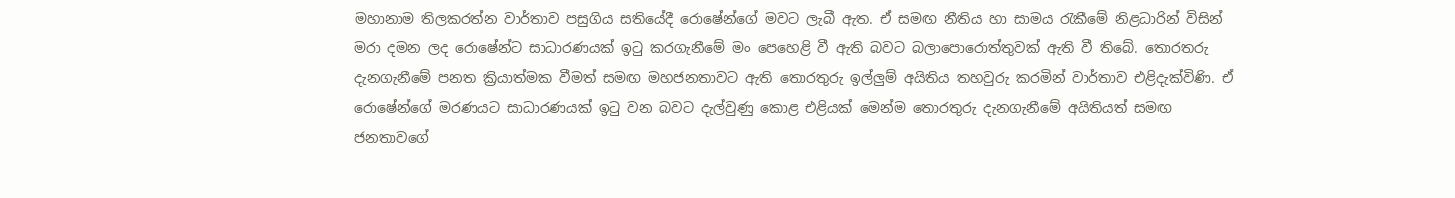මහානාම තිලකරත්න වාර්තාව පසුගිය සතියේදී රොෂේන්ගේ මවට ලැබී ඇත. ඒ සමඟ නීතිය හා සාමය රැකීමේ නිළධාරින් විසින් මරා දමන ලද රොෂේන්ට සාධාරණයක් ඉටු කරගැනීමේ මං පෙහෙළි වී ඇති බවට බලාපොරොත්තුවක් ඇති වී තිබේ. තොරතරු දැනගැනීමේ පනත ක්‍රියාත්මක වීමත් සමඟ මහජනතාවට ඇති තොරතුරු ඉල්ලුම් අයිතිය තහවුරු කරමින් වාර්තාව එළිදැක්විණි. ඒ රොෂේන්ගේ මරණයට සාධාරණයක් ඉටු වන බවට දැල්වුණු කොළ එළියක් මෙන්ම තොරතුරු දැනගැනීමේ අයිතියත් සමඟ ජනතාවගේ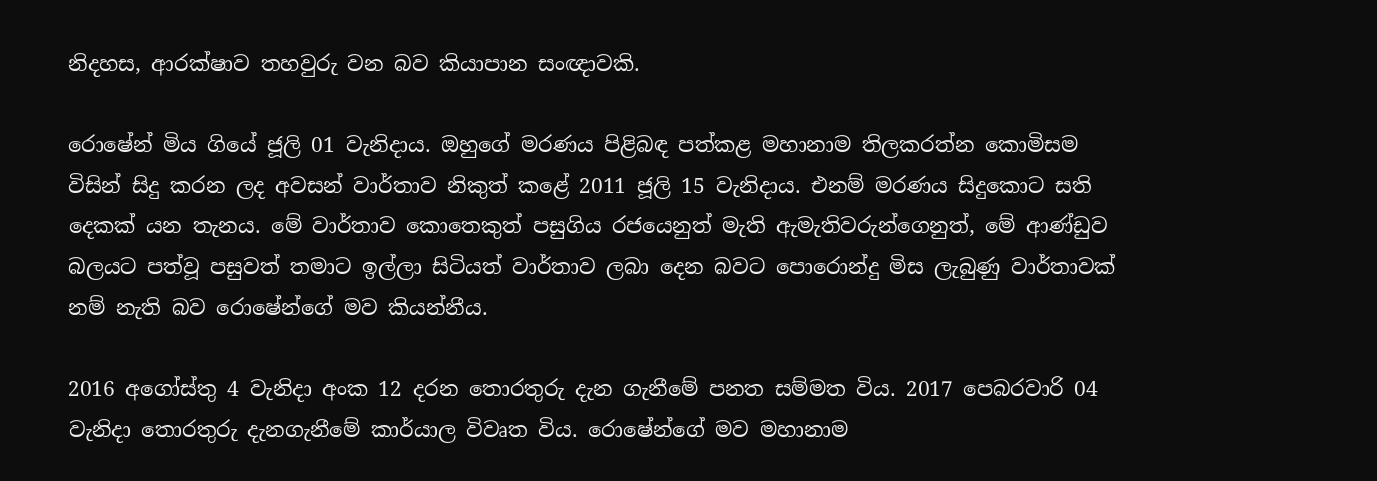නිදහස, ආරක්ෂාව තහවුරු වන බව කියාපාන සංඥාවකි.

රොෂේන් මිය ගියේ ජූලි 01 වැනිදාය. ඔහුගේ මරණය පිළිබඳ පත්කළ මහානාම තිලකරත්න කොමිසම විසින් සිදු කරන ලද අවසන් වාර්තාව නිකුත් කළේ 2011 ජූලි 15 වැනිදාය. එනම් මරණය සිදුකොට සති දෙකක් යන තැනය. මේ වාර්තාව කොතෙකුත් පසුගිය රජයෙනුත් මැති ඇමැතිවරුන්ගෙනුත්, මේ ආණ්ඩුව බලයට පත්වූ පසුවත් තමාට ඉල්ලා සිටියත් වාර්තාව ලබා දෙන බවට පොරොන්දු මිස ලැබුණු වාර්තාවක් නම් නැති බව රොෂේන්ගේ මව කියන්නීය.

2016 අගෝස්තු 4 වැනිදා අංක 12 දරන තොරතුරු දැන ගැනීමේ පනත සම්මත විය. 2017 පෙබරවාරි 04 වැනිදා තොරතුරු දැනගැනීමේ කාර්යාල විවෘත විය. රොෂේන්ගේ මව මහානාම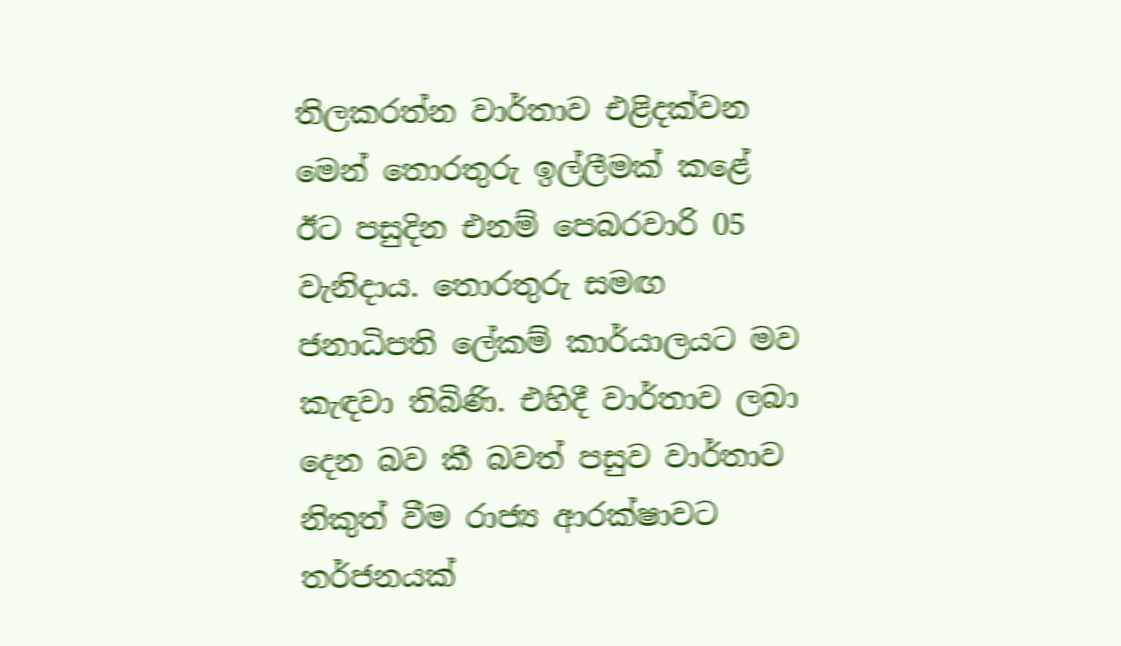තිලකරත්න වාර්තාව එළිදක්වන මෙන් තොරතුරු ඉල්ලීමක් කළේ ඊට පසුදින එනම් පෙබරවාරි 05 වැනිදාය. තොරතුරු සමඟ ජනාධිපති ලේකම් කාර්යාලයට මව කැඳවා තිබිණි. එහිදී වාර්තාව ලබා දෙන බව කී බවත් පසුව වාර්තාව නිකුත් වීම රාජ්‍ය ආරක්ෂාවට තර්ජනයක්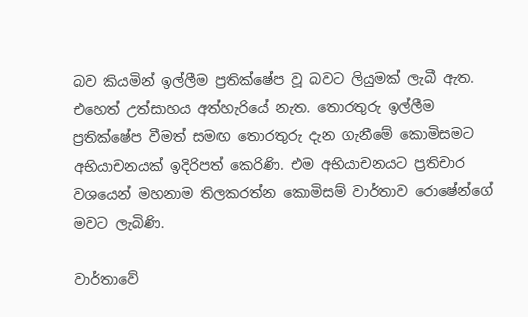බව කියමින් ඉල්ලීම ප්‍රතික්ෂේප වූ බවට ලියුමක් ලැබී ඇත. එහෙත් උත්සාහය අත්හැරියේ නැත. තොරතුරු ඉල්ලීම ප්‍රතික්ෂේප වීමත් සමඟ තොරතුරු දැන ගැනීමේ කොමිසමට අභියාචනයක් ඉදිරිපත් කෙරිණි. එම අභියාචනයට ප්‍රතිචාර වශයෙන් මහනාම තිලකරත්න කොමිසම් වාර්තාව රොෂේන්ගේ මවට ලැබිණි.

වාර්තාවේ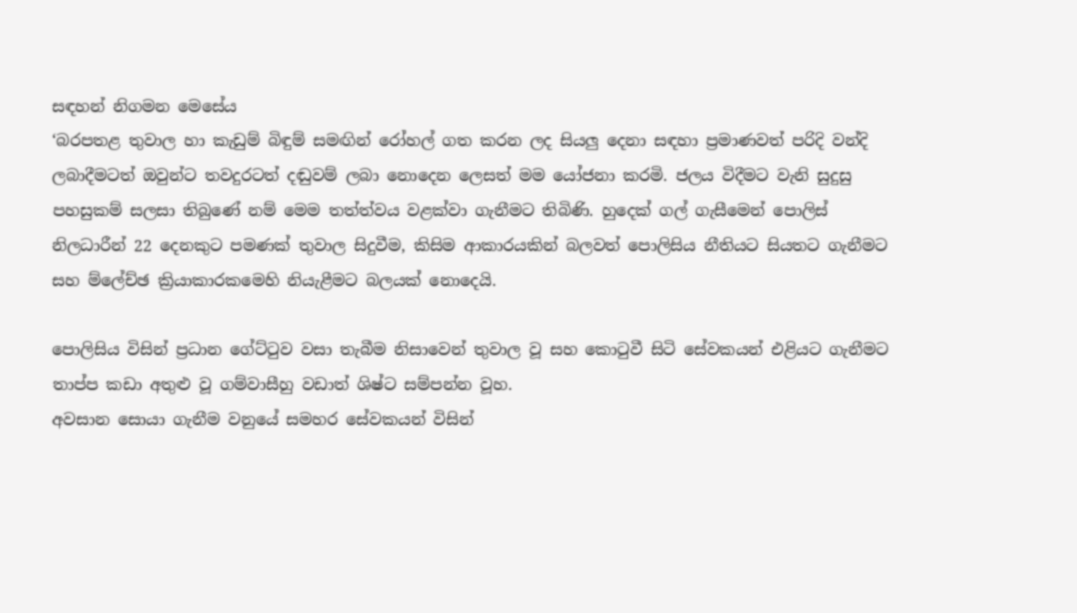සඳහන් නිගමන මෙසේය
‘බරපතළ තුවාල හා කැඩුම් බිඳුම් සමඟින් රෝහල් ගත කරන ලද සියලු දෙනා සඳහා ප්‍රමාණවත් පරිදි වන්දි ලබාදීමටත් ඔවුන්ට තවදුරටත් දඬුවම් ලබා නොදෙන ලෙසත් මම යෝජනා කරමි. ජලය විදීමට වැනි සුදුසු පහසුකම් සලසා තිබුණේ නම් මෙම තත්ත්වය වළක්වා ගැනීමට තිබිණි. හුදෙක් ගල් ගැසීමෙන් පොලිස් නිලධාරීන් 22 දෙනකුට පමණක් තුවාල සිදුවීම, කිසිම ආකාරයකින් බලවත් පොලිසිය නීතියට සියතට ගැනීමට සහ ම්ලේච්ඡ ක්‍රියාකාරකමෙහි නියැළීමට බලයක් නොදෙයි.

පොලිසිය විසින් ප්‍රධාන ගේට්ටුව වසා තැබීම නිසාවෙන් තුවාල වූ සහ කොටුවී සිටි සේවකයන් එළියට ගැනීමට තාප්ප කඩා අතුළු වූ ගම්වාසීහු වඩාත් ශිෂ්ට සම්පන්න වූහ.
අවසාන සොයා ගැනීම වනුයේ සමහර සේවකයන් විසින්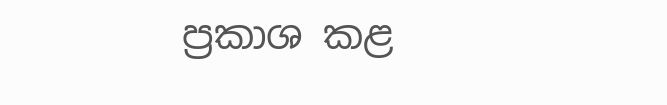ප්‍රකාශ කළ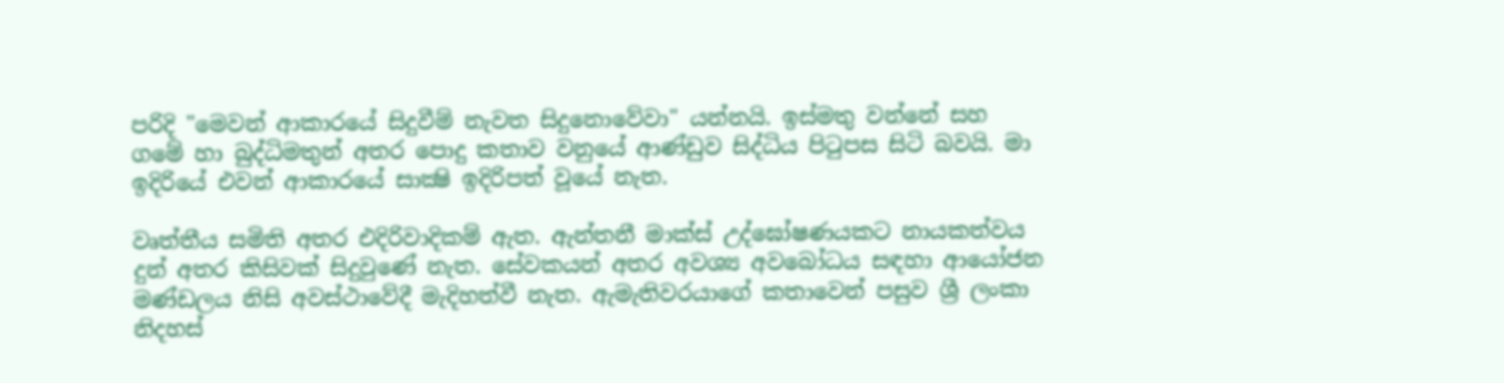පරිදි "මෙවන් ආකාරයේ සිදුවීම් නැවත සිදුනොවේවා" යන්නයි. ඉස්මතු වන්නේ සහ ගමේ හා බුද්ධිමතුන් අතර පොදු කතාව වනුයේ ආණ්ඩුව සිද්ධිය පිටුපස සිටි බවයි. මා ඉදිරියේ එවන් ආකාරයේ සාක්‍ෂි ඉදිරිපත් වූයේ නැත.

වෘත්තීය සමිති අතර එදිරිවාදිකම් ඇත. ඇන්තනී මාක්ස් උද්ඝෝෂණයකට නායකත්වය දුන් අතර කිසිවක් සිදුවුණේ නැත. සේවකයන් අතර අවශ්‍ය අවබෝධය සඳහා ආයෝජන මණ්ඩලය නිසි අවස්ථාවේදී මැදිහත්වී නැත. ඇමැතිවරයාගේ කතාවෙන් පසුව ශ්‍රී ලංකා නිදහස්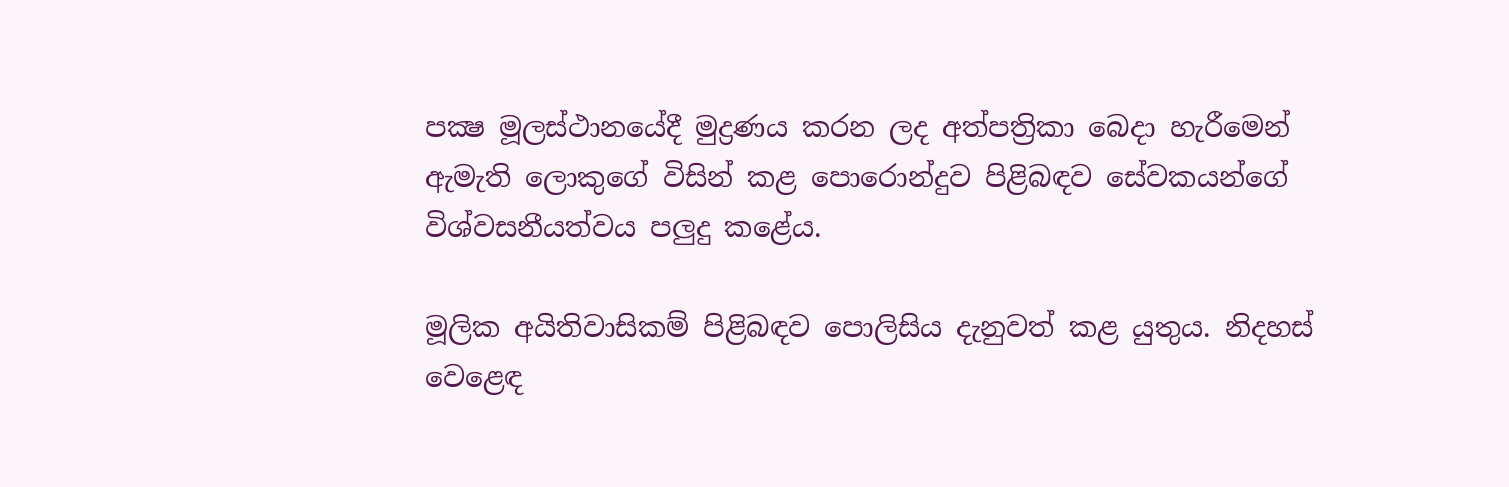පක්‍ෂ මූලස්ථානයේදී මුද්‍රණය කරන ලද අත්පත්‍රිකා බෙදා හැරීමෙන් ඇමැති ලොකුගේ විසින් කළ පොරොන්දුව පිළිබඳව සේවකයන්ගේ විශ්වසනීයත්වය පලුදු කළේය.

මූලික අයිතිවාසිකම් පිළිබඳව පොලිසිය දැනුවත් කළ යුතුය. නිදහස් වෙළෙඳ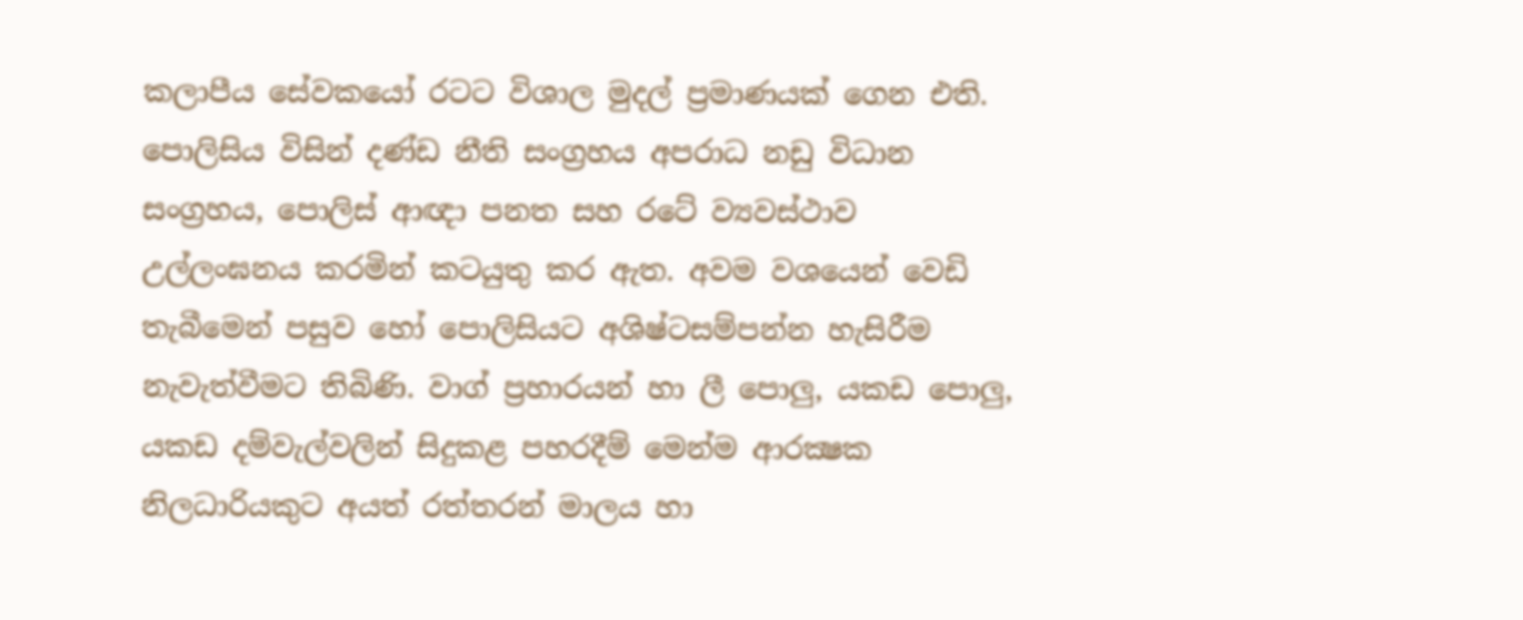කලාපීය සේවකයෝ රටට විශාල මුදල් ප්‍රමාණයක් ගෙන එති. පොලිසිය විසින් දණ්ඩ නීති සංග්‍රහය අපරාධ නඩු විධාන සංග්‍රහය, පොලිස් ආඥා පනත සහ රටේ ව්‍යවස්ථාව උල්ලංඝනය කරමින් කටයුතු කර ඇත. අවම වශයෙන් වෙඩි තැබීමෙන් පසුව හෝ පොලිසියට අශිෂ්ටසම්පන්න හැසිරීම නැවැත්වීමට තිබිණි. වාග් ප්‍රහාරයන් හා ලී පොලු, යකඩ පොලු, යකඩ දම්වැල්වලින් සිදුකළ පහරදීම් මෙන්ම ආරක්‍ෂක නිලධාරියකුට අයත් රත්තරන් මාලය හා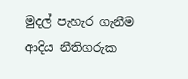මුදල් පැහැර ගැනීම ආදිය නීතිගරුක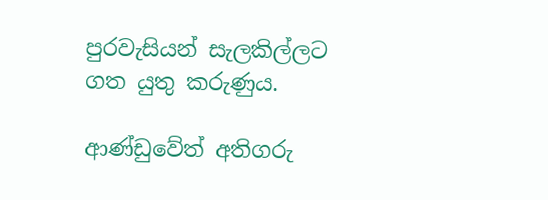පුරවැසියන් සැලකිල්ලට ගත යුතු කරුණුය.

ආණ්ඩුවේත් අතිගරු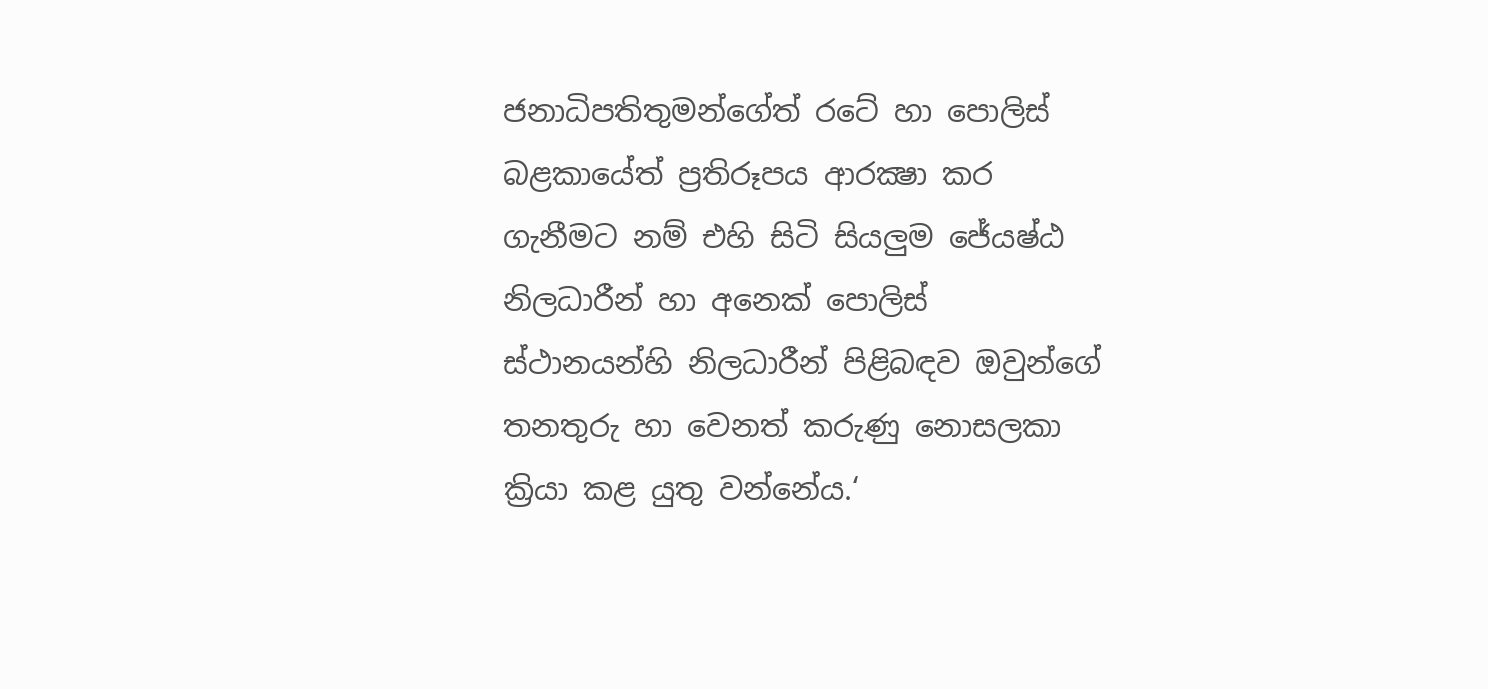ජනාධිපතිතුමන්ගේත් රටේ හා පොලිස් බළකායේත් ප්‍රතිරූපය ආරක්‍ෂා කර ගැනීමට නම් එහි සිටි සියලුම ජේ‍යෂ්ඨ නිලධාරීන් හා අනෙක් පොලිස් ස්ථානයන්හි නිලධාරීන් පිළිබඳව ඔවුන්ගේ තනතුරු හා වෙනත් කරුණු නොසලකා ක්‍රියා කළ යුතු වන්නේය.‘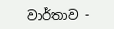වාර්තාව -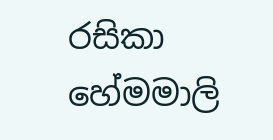රසිකා හේමමාලි